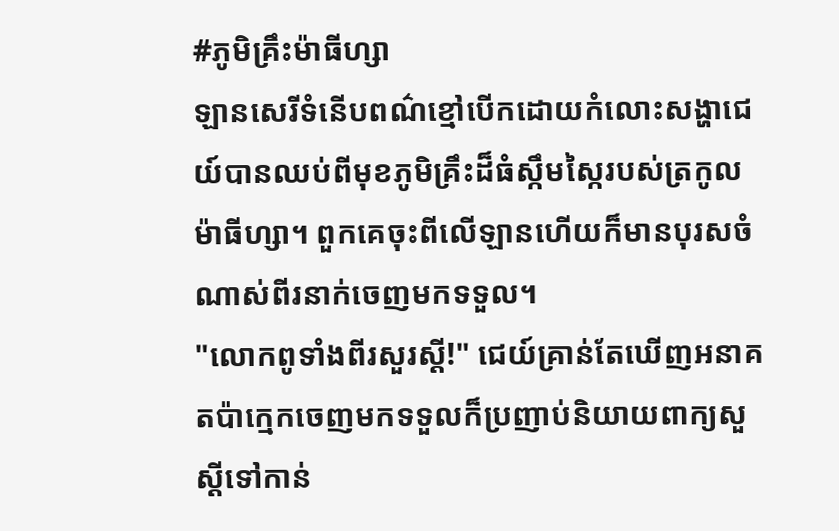#ភូមិគ្រឹះម៉ាធីហ្សា
ឡានសេរីទំនើបពណ៌ខ្មៅបើកដោយកំលោះសង្ហាជេយ៍បានឈប់ពីមុខភូមិគ្រឹះដ៏ធំស្កឹមស្កៃរបស់ត្រកូលម៉ាធីហ្សា។ ពួកគេចុះពីលើឡានហើយក៏មានបុរសចំណាស់ពីរនាក់ចេញមកទទួល។
"លោកពូទាំងពីរសួរស្ដី!" ជេយ៍គ្រាន់តែឃើញអនាគតប៉ាក្មេកចេញមកទទួលក៏ប្រញាប់និយាយពាក្យសួស្ដីទៅកាន់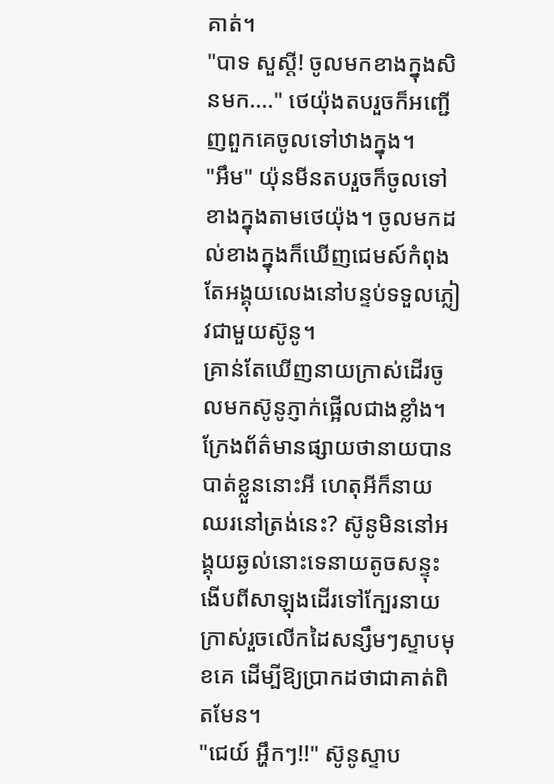គាត់។
"បាទ សួស្ដី! ចូលមកខាងក្នុងសិនមក...." ថេយ៉ុងតបរួចក៏អញ្ជើញពួកគេចូលទៅឋាងក្នុង។
"អឹម" យ៉ុនមីនតបរួចក៏ចូលទៅខាងក្នុងតាមថេយ៉ុង។ ចូលមកដល់ខាងក្នុងក៏ឃើញជេមស៍កំពុងតែអង្គុយលេងនៅបន្ទប់ទទួលភ្លៀវជាមួយស៊ូនូ។
គ្រាន់តែឃើញនាយក្រាស់ដើរចូលមកស៊ូនូភ្ញាក់ផ្អើលជាងខ្លាំង។ ក្រែងព័ត៌មានផ្សាយថានាយបានបាត់ខ្លួននោះអី ហេតុអីក៏នាយឈរនៅត្រង់នេះ? ស៊ូនូមិននៅអង្គុយឆ្ងល់នោះទេនាយតូចសន្ទុះងើបពីសាឡុងដើរទៅក្បែរនាយក្រាស់រួចលើកដៃសន្សឹមៗស្ទាបមុខគេ ដើម្បីឱ្យប្រាកដថាជាគាត់ពិតមែន។
"ជេយ៍ អ្ហឹកៗ!!" ស៊ូនូស្ទាប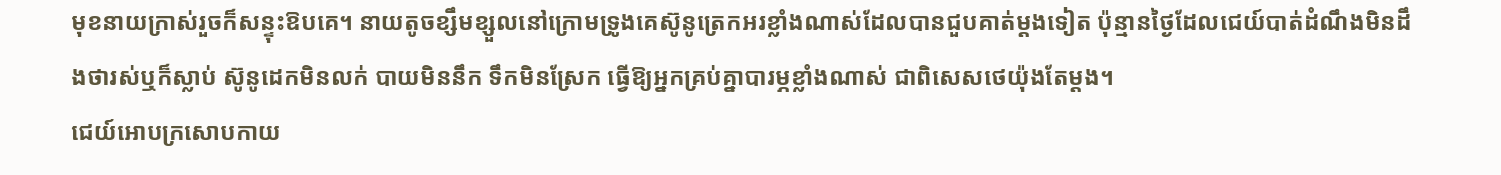មុខនាយក្រាស់រួចក៏សន្ទុះឱបគេ។ នាយតូចខ្សឹមខ្សួលនៅក្រោមទ្រូងគេស៊ូនូត្រេកអរខ្លាំងណាស់ដែលបានជួបគាត់ម្ដងទៀត ប៉ុន្មានថ្ងៃដែលជេយ៍បាត់ដំណឹងមិនដឹងថារស់ឬក៏ស្លាប់ ស៊ូនូដេកមិនលក់ បាយមិននឹក ទឹកមិនស្រែក ធ្វើឱ្យអ្នកគ្រប់គ្នាបារម្ភខ្លាំងណាស់ ជាពិសេសថេយ៉ុងតែម្ដង។
ជេយ៍អោបក្រសោបកាយ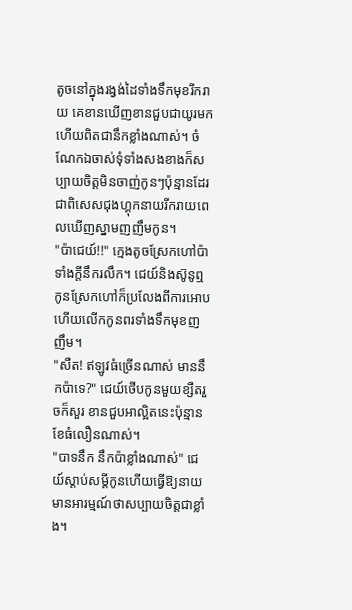តូចនៅក្នុងរង្វង់ដៃទាំងទឹកមុខរីករាយ គេខានឃើញខានជួបជាយូរមកហើយពិតជានឹកខ្លាំងណាស់។ ចំណែកឯចាស់ទុំទាំងសងខាងក៏សប្បាយចិត្តមិនចាញ់កូនៗប៉ុន្មានដែរ ជាពិសេសជុងហ្គុកនាយរីករាយពេលឃើញស្នាមញញឹមកូន។
"ប៉ាជេយ៍!!" ក្មេងតូចស្រែកហៅប៉ាទាំងក្ដីនឹករលឹក។ ជេយ៍និងស៊ូនូឮកូនស្រែកហៅក៏ប្រលែងពីការអោបហើយលើកកូនពរទាំងទឹកមុខញញឹម។
"សឺត! ឥឡូវធំច្រើនណាស់ មាននឹកប៉ាទេ?" ជេយ៍ថើបកូនមួយខ្សឺតរួចក៏សួរ ខានជួបអាល្អិតនេះប៉ុន្មានខែធំលឿនណាស់។
"បាទនឹក នឹកប៉ាខ្លាំងណាស់" ជេយ៍ស្ដាប់សម្ដីកូនហើយធ្វើឱ្យនាយមានអារម្មណ៍ថាសប្បាយចិត្តជាខ្លាំង។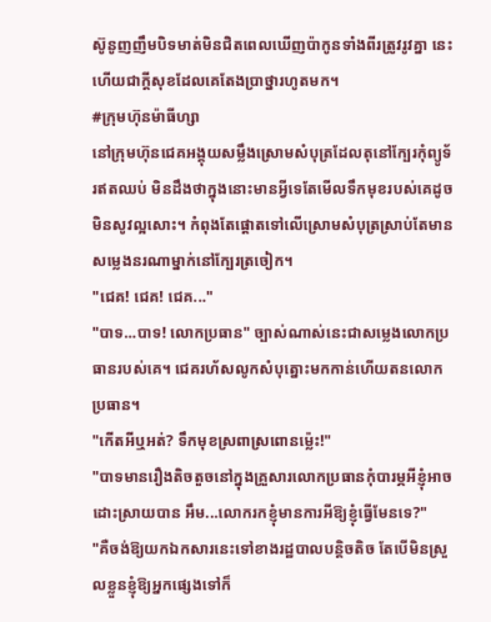ស៊ូនូញញឹមបិទមាត់មិនជិតពេលឃើញប៉ាកូនទាំងពីរត្រូវរូវគ្នា នេះហើយជាក្ដីសុខដែលគេតែងប្រាថ្នារហូតមក។
#ក្រុមហ៊ុនម៉ាធីហ្សា
នៅក្រុមហ៊ុនជេគអង្គុយសម្លឹងស្រោមសំបុត្រដែលតុនៅក្បែរកុំព្យូទ័រឥតឈប់ មិនដឹងថាក្នុងនោះមានអ្វីទេតែមើលទឹកមុខរបស់គេដូចមិនសូវល្អសោះ។ កំពុងតែផ្ដោតទៅលើស្រោមសំបុត្រស្រាប់តែមានសម្លេងនរណាម្នាក់នៅក្បែរត្រចៀក។
"ជេគ! ជេគ! ជេគ..."
"បាទ...បាទ! លោកប្រធាន" ច្បាស់ណាស់នេះជាសម្លេងលោកប្រធានរបស់គេ។ ជេគរហ័សលូកសំបុត្នោះមកកាន់ហើយតនលោកប្រធាន។
"កើតអីឬអត់? ទឹកមុខស្រពាស្រពោនម្ល៉េះ!"
"បាទមានរឿងតិចតួចនៅក្នុងគ្រួសារលោកប្រធានកុំបារម្ភអីខ្ញុំអាចដោះស្រាយបាន អឹម...លោករកខ្ញុំមានការអីឱ្យខ្ញុំធ្វើមែនទេ?"
"គឺចង់ឱ្យយកឯកសារនេះទៅខាងរដ្ឋបាលបន្ដិចតិច តែបើមិនស្រួលខ្លួនខ្ញុំឱ្យអ្នកផ្សេងទៅក៏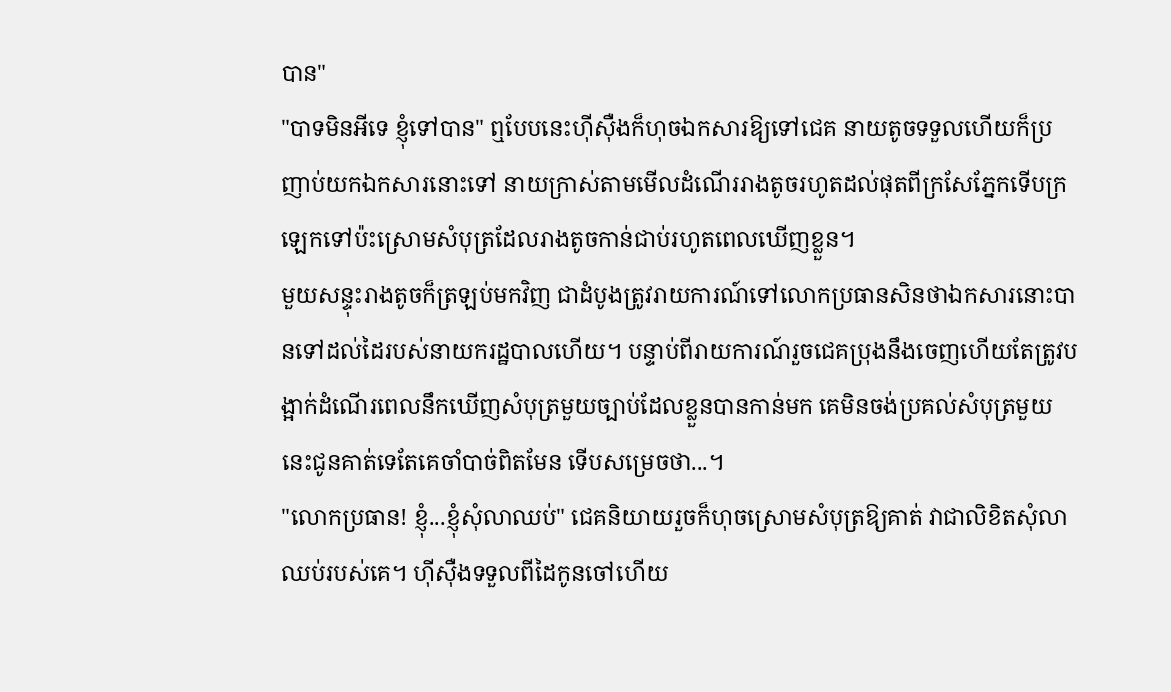បាន"
"បាទមិនអីទេ ខ្ញុំទៅបាន" ឮបែបនេះហ៊ីស៊ឺងក៏ហុចឯកសារឱ្យទៅជេគ នាយតូចទទួលហើយក៏ប្រញាប់យកឯកសារនោះទៅ នាយក្រាស់តាមមើលដំណើររាងតូចរហូតដល់ផុតពីក្រសែភ្នែកទើបក្រឡេកទៅប៉ះស្រោមសំបុត្រដែលរាងតូចកាន់ជាប់រហូតពេលឃើញខ្លួន។
មួយសន្ទុះរាងតូចក៏ត្រឡប់មកវិញ ជាដំបូងត្រូវរាយការណ៍ទៅលោកប្រធានសិនថាឯកសារនោះបានទៅដល់ដៃរបស់នាយករដ្ឋបាលហើយ។ បន្ទាប់ពីរាយការណ៍រួចជេគប្រុងនឹងចេញហើយតែត្រូវបង្អាក់ដំណើរពេលនឹកឃើញសំបុត្រមួយច្បាប់ដែលខ្លួនបានកាន់មក គេមិនចង់ប្រគល់សំបុត្រមួយនេះជូនគាត់ទេតែគេចាំបាច់ពិតមែន ទើបសម្រេចថា...។
"លោកប្រធាន! ខ្ញុំ...ខ្ញុំសុំលាឈប់" ជេគនិយាយរួចក៏ហុចស្រោមសំបុត្រឱ្យគាត់ វាជាលិខិតសុំលាឈប់របស់គេ។ ហ៊ីស៊ឺងទទួលពីដៃកូនចៅហើយ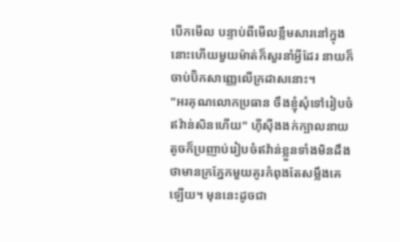បើកមើល បន្ទាប់ពីមើលខ្លឹមសារនៅក្នុងនោះហើយមួយម៉ាត់ក៏សួរនាំអ្វីដែរ នាយក៏ចាប់ប៊ិកសាញ្ញេលើក្រដាសនោះ។
"អរគុណលោកប្រធាន ចឹងខ្ញុំសុំទៅរៀបចំឥវ៉ាន់សិនហើយ" ហ៊ីស៊ឺងងក់ក្បាលនាយតូចក៏ប្រញាប់រៀបចំឥវ៉ាន់ខ្លួនទាំងមិនដឹងថាមានក្រភ្នែកមួយគូរកំពុងតែសម្លឹងគេឡើយ។ មុននេះដូចជា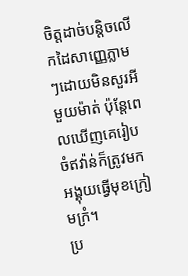ចិត្តដាច់បន្ដិចលើកដៃសាញ្ញេភ្លាមៗដោយមិនសួរអីមួយម៉ាត់ ប៉ុន្ដែពេលឃើញគេរៀបចំឥវ៉ាន់ក៏ត្រូវមកអង្គុយធ្វើមុខក្រៀមក្រំ។
ប្រ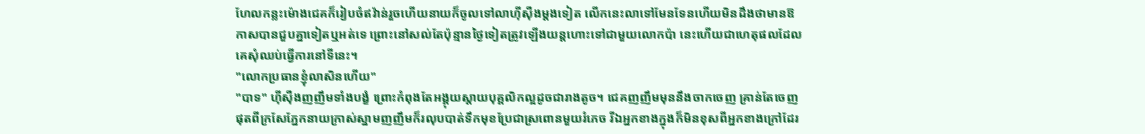ហែលកន្លះម៉ោងជេគក៏រៀបចំឥវ៉ាន់រួចហើយនាយក៏ចូលទៅលាហ៊ីស៊ឺងម្ដងទៀត លើកនេះលាទៅមែនទែនហើយមិនដឹងថាមានឱកាសបានជួបគ្នាទៀតឬអត់ទេ ព្រោះនៅសល់តែប៉ុន្មានថ្ងៃទៀតត្រូវឡើងយន្ដហោះទៅជាមួយលោកប៉ា នេះហើយជាហេតុផលដែលគេសុំឈប់ធ្វើការនៅទីនេះ។
"លោកប្រធានខ្ញុំលាសិនហើយ"
"បាទ" ហ៊ីស៊ឺងញញឹមទាំងបង្ខំ ព្រោះកំពុងតែអង្គុយស្ដាយបុគ្គលិកល្អដូចជារាងតូច។ ជេគញញឹមមុននឹងចាកចេញ គ្រាន់តែចេញផុតពីក្រសែភ្នែកនាយក្រាស់ស្នាមញញឹមក៏រលុបបាត់ទឹកមុខប្រែជាស្រពោនមួយរំភេច រីឯអ្នកខាងក្នុងក៏មិនខុសពីអ្នកខាងក្រៅដែរ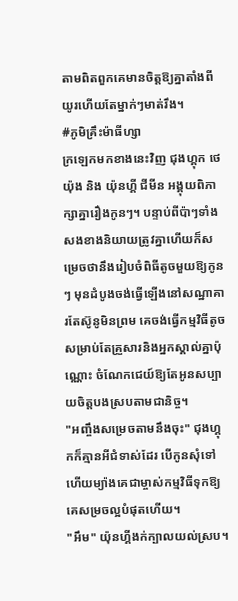តាមពិតពួកគេមានចិត្តឱ្យគ្នាតាំងពីយូរហើយតែម្នាក់ៗមាត់រឹង។
#ភូមិគ្រឹះម៉ាធីហ្សា
ក្រឡេកមកខាងនេះវិញ ជុងហ្គុក ថេយ៉ុង និង យ៉ុនហ្គី ជីមីន អង្គុយពិភាក្សាគ្នារឿងកូនៗ។ បន្ទាប់ពីប៉ាៗទាំងសងខាងនិយាយត្រូវគ្នាហើយក៏សម្រេចថានឹងរៀបចំពិធីតូចមួយឱ្យកូនៗ មុនដំបូងចង់ធ្វើឡើងនៅសណ្ឋាគារតែស៊ូនូមិនព្រម គេចង់ធ្វើកម្មវិធីតូចសម្រាប់តែគ្រួសារនិងអ្នកស្គាល់គ្នាប៉ុណ្ណោះ ចំណែកជេយ៍ឱ្យតែអូនសប្បាយចិត្តបងស្របតាមជានិច្ច។
"អញ្ចឹងសម្រេចតាមនឹងចុះ" ជុងហ្គុកក៏គ្មានអីជំទាស់ដែរ បើកូនសុំទៅហើយម្យ៉ាងគេជាម្ចាស់កម្មវិធីទុកឱ្យគេសម្រចល្អបំផុតហើយ។
"អឹម" យ៉ុនហ្គីងក់ក្បាលយល់ស្រប។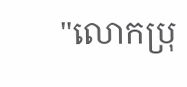"លោកប្រុ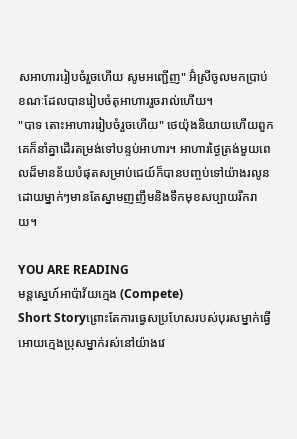សអាហាររៀបចំរួចហើយ សូមអញ្ជើញ" អ៊ំស្រីចូលមកប្រាប់ខណៈដែលបានរៀបចំតុអាហាររួចរាល់ហើយ។
"បាទ តោះអាហាររៀបចំរួចហើយ" ថេយ៉ុងនិយាយហើយពួកគេក៏នាំគ្នាដើរតម្រង់ទៅបន្ទប់អាហារ។ អាហារថ្ងៃត្រង់មួយពេលដ៏មានន័យបំផុតសម្រាប់ជេយ៍ក៏បានបញ្ចប់ទៅយ៉ាងរលូន ដោយម្នាក់ៗមានតែស្នាមញញឹមនិងទឹកមុខសប្បាយរីករាយ។

YOU ARE READING
មន្ដស្នេហ៍អាប៉ាវ័យក្មេង (Compete)
Short Storyព្រោះតែការធ្វេសប្រហែសរបស់បុរសម្នាក់ធ្វើអោយក្មេងប្រុសម្នាក់រស់នៅយ៉ាងវេ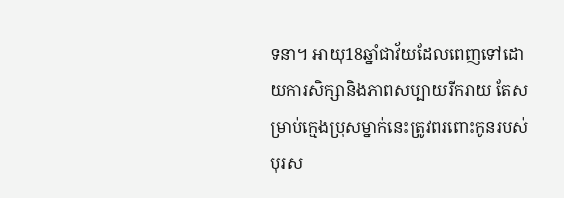ទនា។ អាយុ18ឆ្នាំជាវ័យដែលពេញទៅដោយការសិក្សានិងភាពសប្បាយរីករាយ តែសម្រាប់ក្មេងប្រុសម្នាក់នេះត្រូវពរពោះកូនរបស់បុរស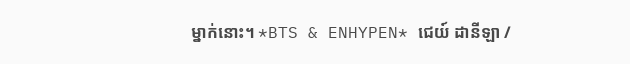ម្នាក់នោះ។ *BTS & ENHYPEN* ជេយ៍ ដានីឡា /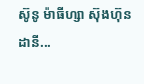ស៊ូនូ ម៉ាធីហ្សា ស៊ុងហ៊ុន ដានី...